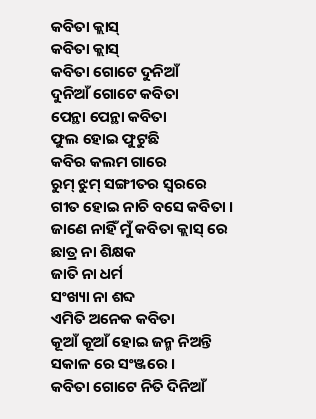କବିତା କ୍ଲାସ୍
କବିତା କ୍ଲାସ୍
କବିତା ଗୋଟେ ଦୁନିଆଁ
ଦୁନିଆଁ ଗୋଟେ କବିତା
ପେନ୍ଥା ପେନ୍ଥା କବିତା
ଫୁଲ ହୋଇ ଫୁଟୁଛି
କବିର କଲମ ଗାରେ
ରୁମ୍ ଝୁମ୍ ସଙ୍ଗୀତର ସ୍ଵରରେ
ଗୀତ ହୋଇ ନାଚି ବସେ କବିତା ।
ଜାଣେ ନାହିଁ ମୁଁ କବିତା କ୍ଲାସ୍ ରେ
ଛାତ୍ର ନା ଶିକ୍ଷକ
ଜାତି ନା ଧର୍ମ
ସଂଖ୍ୟା ନା ଶବ୍ଦ
ଏମିତି ଅନେକ କବିତା
କୂଆଁ କୂଆଁ ହୋଇ ଜନ୍ମ ନିଅନ୍ତି
ସକାଳ ରେ ସଂଞ୍ଜରେ ।
କବିତା ଗୋଟେ ନିତି ଦିନିଆଁ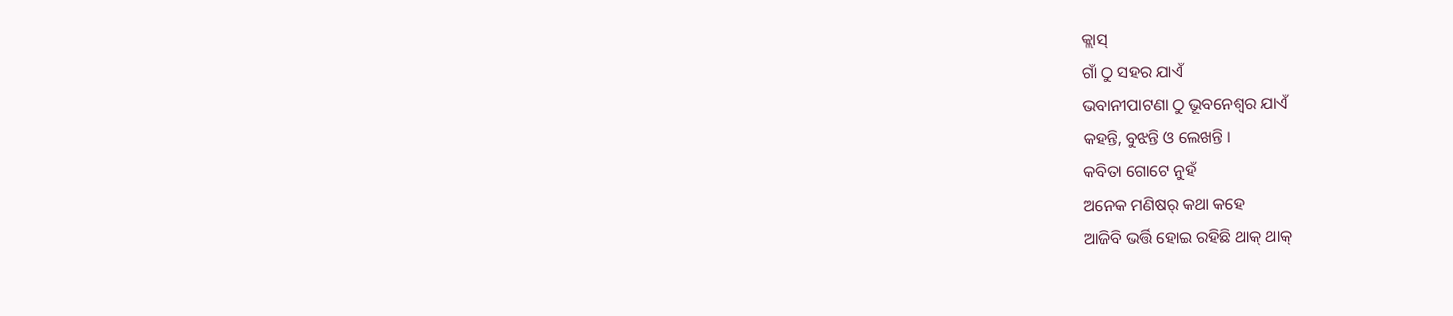କ୍ଲାସ୍
ଗାଁ ଠୁ ସହର ଯାଏଁ
ଭବାନୀପାଟଣା ଠୁ ଭୂବନେଶ୍ବର ଯାଏଁ
କହନ୍ତି, ବୁଝନ୍ତି ଓ ଲେଖନ୍ତି ।
କବିତା ଗୋଟେ ନୁହଁ
ଅନେକ ମଣିଷର୍ କଥା କହେ
ଆଜିବି ଭର୍ତ୍ତି ହୋଇ ରହିଛି ଥାକ୍ ଥାକ୍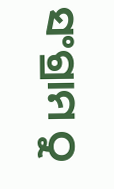ସଂଗ୍ରାମ ଠୁ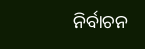ନିର୍ବାଚନ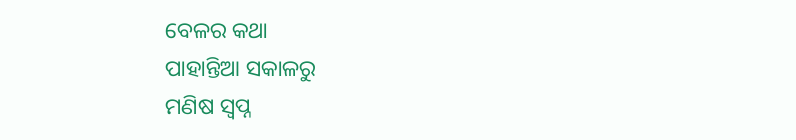ବେଳର କଥା
ପାହାନ୍ତିଆ ସକାଳରୁ
ମଣିଷ ସ୍ଵପ୍ନ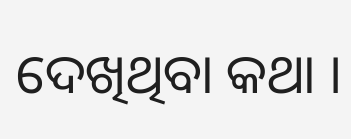ଦେଖିଥିବା କଥା ।